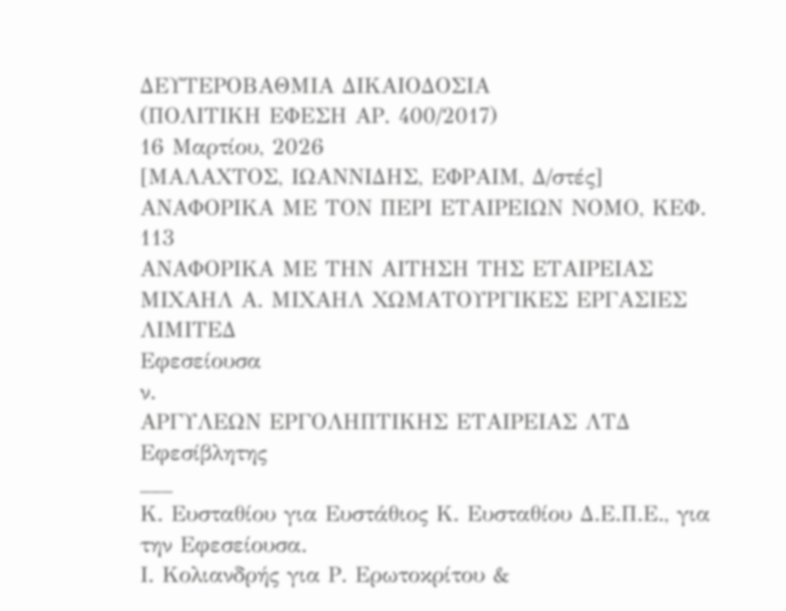ΔΕΥΤΕΡΟΒΑΘΜΙΑ ΔΙΚΑΙΟΔΟΣΙΑ
(ΠΟΛΙΤΙΚΗ ΕΦΕΣΗ ΑΡ. 400/2017)
16 Μαρτίου, 2026
[ΜΑΛΑΧΤΟΣ, ΙΩΑΝΝΙΔΗΣ, ΕΦΡΑΙΜ, Δ/στές]
ΑΝΑΦΟΡΙΚΑ ΜΕ ΤΟΝ ΠΕΡΙ ΕΤΑΙΡΕΙΩΝ ΝΟΜΟ, ΚΕΦ. 113
ΑΝΑΦΟΡΙΚΑ ΜΕ ΤΗΝ ΑΙΤΗΣΗ ΤΗΣ ΕΤΑΙΡΕΙΑΣ
ΜΙΧΑΗΛ Α. ΜΙΧΑΗΛ ΧΩΜΑΤΟΥΡΓΙΚΕΣ ΕΡΓΑΣΙΕΣ ΛΙΜΙΤΕΔ
Εφεσείουσα
ν.
ΑΡΓΥΛΕΩΝ ΕΡΓΟΛΗΠΤΙΚΗΣ ΕΤΑΙΡΕΙΑΣ ΛΤΔ
Εφεσίβλητης
___
Κ. Ευσταθίου για Ευστάθιος Κ. Ευσταθίου Δ.Ε.Π.Ε., για την Εφεσείουσα.
Ι. Κολιανδρής για Ρ. Ερωτοκρίτου &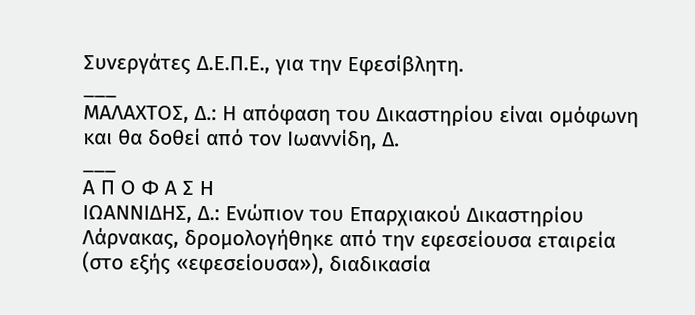Συνεργάτες Δ.Ε.Π.Ε., για την Εφεσίβλητη.
___
ΜΑΛΑΧΤΟΣ, Δ.: Η απόφαση του Δικαστηρίου είναι ομόφωνη και θα δοθεί από τον Ιωαννίδη, Δ.
___
Α Π Ο Φ Α Σ Η
ΙΩΑΝΝΙΔΗΣ, Δ.: Eνώπιον του Επαρχιακού Δικαστηρίου Λάρνακας, δρομολογήθηκε από την εφεσείουσα εταιρεία (στο εξής «εφεσείουσα»), διαδικασία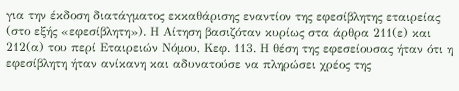για την έκδοση διατάγματος εκκαθάρισης εναντίον της εφεσίβλητης εταιρείας (στο εξής «εφεσίβλητη»). Η Αίτηση βασιζόταν κυρίως στα άρθρα 211(ε) και 212(α) του περί Εταιρειών Νόμου, Κεφ. 113. Η θέση της εφεσείουσας ήταν ότι η εφεσίβλητη ήταν ανίκανη και αδυνατούσε να πληρώσει χρέος της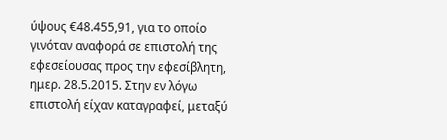ύψους €48.455,91, για το οποίο γινόταν αναφορά σε επιστολή της εφεσείουσας προς την εφεσίβλητη, ημερ. 28.5.2015. Στην εν λόγω επιστολή είχαν καταγραφεί, μεταξύ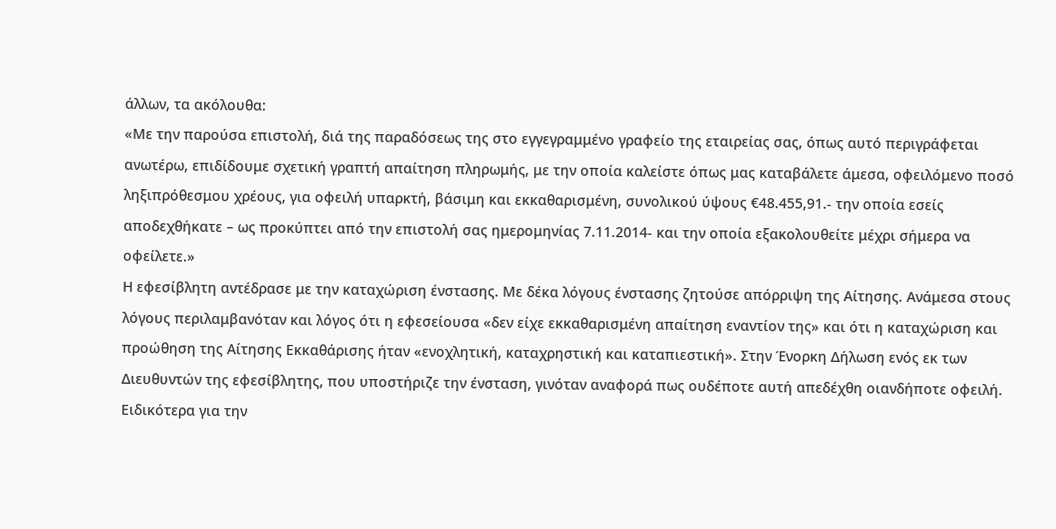άλλων, τα ακόλουθα:
«Με την παρούσα επιστολή, διά της παραδόσεως της στο εγγεγραμμένο γραφείο της εταιρείας σας, όπως αυτό περιγράφεται ανωτέρω, επιδίδουμε σχετική γραπτή απαίτηση πληρωμής, με την οποία καλείστε όπως μας καταβάλετε άμεσα, οφειλόμενο ποσό ληξιπρόθεσμου χρέους, για οφειλή υπαρκτή, βάσιμη και εκκαθαρισμένη, συνολικού ύψους €48.455,91.- την οποία εσείς αποδεχθήκατε – ως προκύπτει από την επιστολή σας ημερομηνίας 7.11.2014- και την οποία εξακολουθείτε μέχρι σήμερα να οφείλετε.»
Η εφεσίβλητη αντέδρασε με την καταχώριση ένστασης. Με δέκα λόγους ένστασης ζητούσε απόρριψη της Αίτησης. Ανάμεσα στους λόγους περιλαμβανόταν και λόγος ότι η εφεσείουσα «δεν είχε εκκαθαρισμένη απαίτηση εναντίον της» και ότι η καταχώριση και προώθηση της Αίτησης Εκκαθάρισης ήταν «ενοχλητική, καταχρηστική και καταπιεστική». Στην Ένορκη Δήλωση ενός εκ των Διευθυντών της εφεσίβλητης, που υποστήριζε την ένσταση, γινόταν αναφορά πως ουδέποτε αυτή απεδέχθη οιανδήποτε οφειλή. Ειδικότερα για την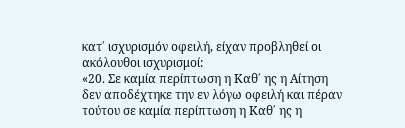κατ΄ ισχυρισμόν οφειλή, είχαν προβληθεί οι ακόλουθοι ισχυρισμοί:
«20. Σε καμία περίπτωση η Καθ΄ ης η Αίτηση δεν αποδέχτηκε την εν λόγω οφειλή και πέραν τούτου σε καμία περίπτωση η Καθ΄ ης η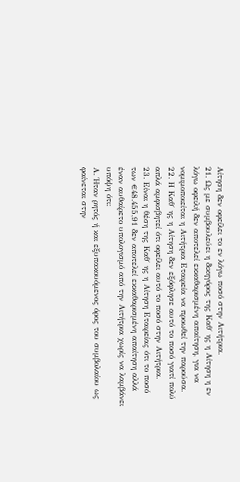Αίτηση δεν οφείλει το εν λόγω ποσό στην Αιτήτρια.
21. Ως με συμβουλεύει η δικηγόρος της Καθ΄ ης η Αίτηση η εν λόγω οφειλή δεν αποτελεί εκκαθαρισμένη απαίτηση, για να νομιμοποιείται η Αιτήτρια Εταιρεία να προωθεί την παρούσα.
22. Η Καθ΄ ης η Αίτηση δεν εξόφλησε αυτό το ποσό γιατί πολύ απλά αμφισβητεί ότι οφείλει αυτό το ποσό στην Αιτήτρια.
23. Είναι η θέση της Καθ΄ ης η Αίτηση Εταιρείας ότι το ποσό των €48.455,91 δεν αποτελεί εκκαθαρισμένη απαίτηση αλλά έναν αυθαίρετο υπολογισμό από την Αιτήτρια χωρίς να λαμβάνει υπόψη ότι:
Α. Ήταν ρητός ή και εξυπακουόμενος όρος του συμβολαίου ως φαίνεται στην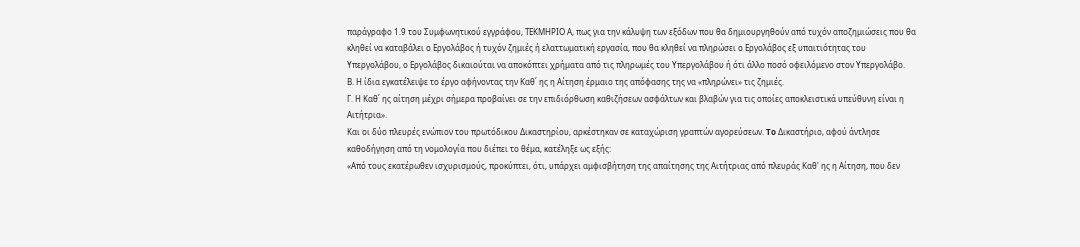παράγραφο 1.9 του Συμφωνητικού εγγράφου, ΤΕΚΜΗΡΙΟ Α, πως για την κάλυψη των εξόδων που θα δημιουργηθούν από τυχόν αποζημιώσεις που θα κληθεί να καταβάλει ο Εργολάβος ή τυχόν ζημιές ή ελαττωματική εργασία, που θα κληθεί να πληρώσει ο Εργολάβος εξ υπαιτιότητας του Υπεργολάβου, ο Εργολάβος δικαιούται να αποκόπτει χρήματα από τις πληρωμές του Υπεργολάβου ή ότι άλλο ποσό οφειλόμενο στον Υπεργολάβο.
Β. Η ίδια εγκατέλειψε το έργο αφήνοντας την Καθ΄ ης η Αίτηση έρμαιο της απόφασης της να «πληρώνει» τις ζημιές.
Γ. Η Καθ΄ ης αίτηση μέχρι σήμερα προβαίνει σε την επιδιόρθωση καθιζήσεων ασφάλτων και βλαβών για τις οποίες αποκλειστικά υπεύθυνη είναι η Αιτήτρια».
Και οι δύο πλευρές ενώπιον του πρωτόδικου Δικαστηρίου, αρκέστηκαν σε καταχώριση γραπτών αγορεύσεων. To Δικαστήριο, αφού άντλησε καθοδήγηση από τη νομολογία που διέπει το θέμα, κατέληξε ως εξής:
«Από τους εκατέρωθεν ισχυρισμούς, προκύπτει, ότι, υπάρχει αμφισβήτηση της απαίτησης της Αιτήτριας από πλευράς Καθ' ης η Αίτηση, που δεν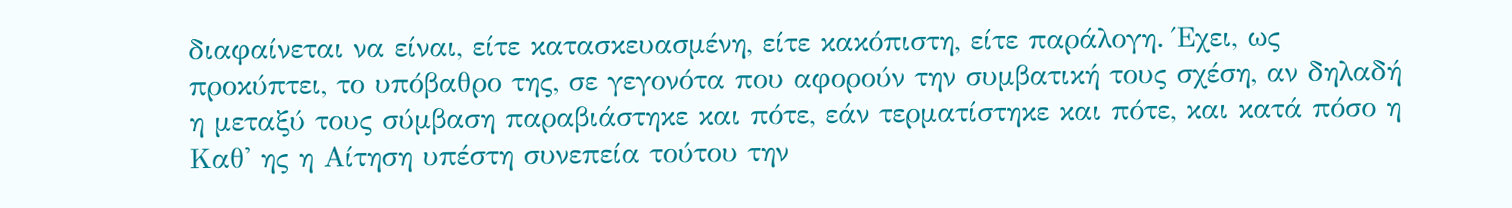διαφαίνεται να είναι, είτε κατασκευασμένη, είτε κακόπιστη, είτε παράλογη. Έχει, ως προκύπτει, το υπόβαθρο της, σε γεγονότα που αφορούν την συμβατική τους σχέση, αν δηλαδή η μεταξύ τους σύμβαση παραβιάστηκε και πότε, εάν τερματίστηκε και πότε, και κατά πόσο η Καθ' ης η Αίτηση υπέστη συνεπεία τούτου την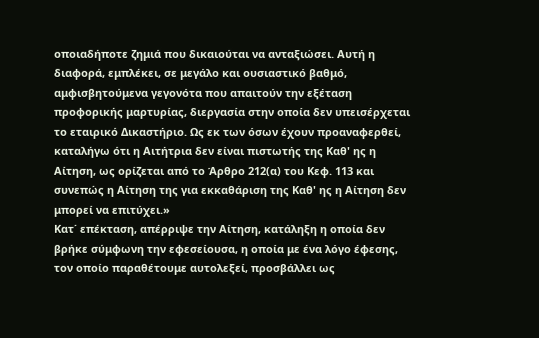οποιαδήποτε ζημιά που δικαιούται να ανταξιώσει. Αυτή η διαφορά, εμπλέκει, σε μεγάλο και ουσιαστικό βαθμό, αμφισβητούμενα γεγονότα που απαιτούν την εξέταση προφορικής μαρτυρίας, διεργασία στην οποία δεν υπεισέρχεται το εταιρικό Δικαστήριο. Ως εκ των όσων έχουν προαναφερθεί, καταλήγω ότι η Αιτήτρια δεν είναι πιστωτής της Καθ' ης η Αίτηση, ως ορίζεται από το Άρθρο 212(α) του Κεφ. 113 και συνεπώς η Αίτηση της για εκκαθάριση της Καθ' ης η Αίτηση δεν μπορεί να επιτύχει.»
Κατ΄ επέκταση, απέρριψε την Αίτηση, κατάληξη η οποία δεν βρήκε σύμφωνη την εφεσείουσα, η οποία με ένα λόγο έφεσης, τον οποίο παραθέτουμε αυτολεξεί, προσβάλλει ως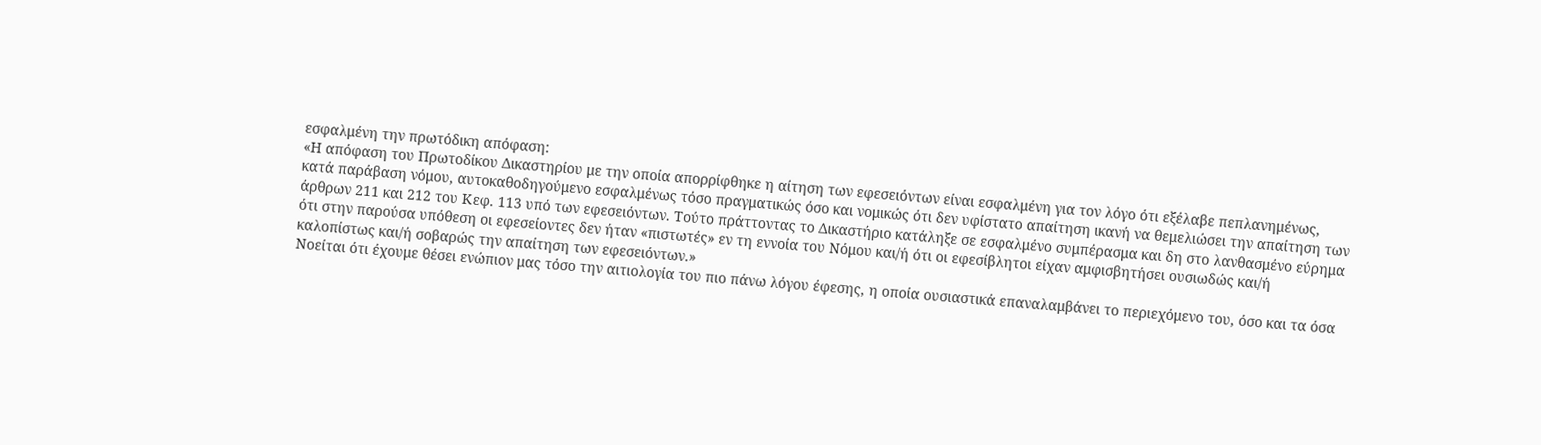εσφαλμένη την πρωτόδικη απόφαση:
«Η απόφαση του Πρωτοδίκου Δικαστηρίου με την οποία απορρίφθηκε η αίτηση των εφεσειόντων είναι εσφαλμένη για τον λόγο ότι εξέλαβε πεπλανημένως, κατά παράβαση νόμου, αυτοκαθοδηγούμενο εσφαλμένως τόσο πραγματικώς όσο και νομικώς ότι δεν υφίστατο απαίτηση ικανή να θεμελιώσει την απαίτηση των άρθρων 211 και 212 του Κεφ. 113 υπό των εφεσειόντων. Τούτο πράττοντας το Δικαστήριο κατάληξε σε εσφαλμένο συμπέρασμα και δη στο λανθασμένο εύρημα ότι στην παρούσα υπόθεση οι εφεσείοντες δεν ήταν «πιστωτές» εν τη εννοία του Νόμου και/ή ότι οι εφεσίβλητοι είχαν αμφισβητήσει ουσιωδώς και/ή καλοπίστως και/ή σοβαρώς την απαίτηση των εφεσειόντων.»
Νοείται ότι έχουμε θέσει ενώπιον μας τόσο την αιτιολογία του πιο πάνω λόγου έφεσης, η οποία ουσιαστικά επαναλαμβάνει το περιεχόμενο του, όσο και τα όσα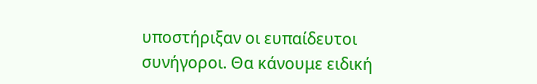υποστήριξαν οι ευπαίδευτοι συνήγοροι. Θα κάνουμε ειδική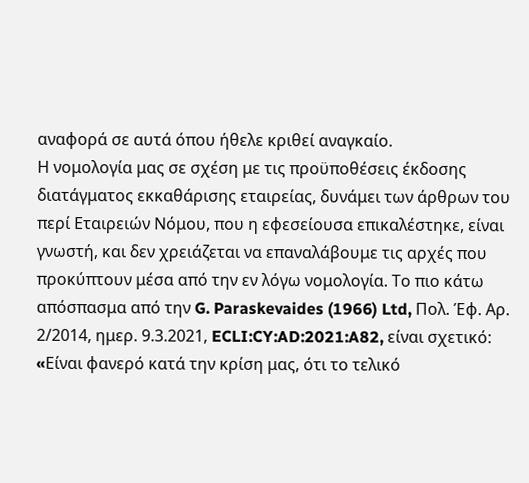αναφορά σε αυτά όπου ήθελε κριθεί αναγκαίο.
Η νομολογία μας σε σχέση με τις προϋποθέσεις έκδοσης διατάγματος εκκαθάρισης εταιρείας, δυνάμει των άρθρων του περί Εταιρειών Νόμου, που η εφεσείουσα επικαλέστηκε, είναι γνωστή, και δεν χρειάζεται να επαναλάβουμε τις αρχές που προκύπτουν μέσα από την εν λόγω νομολογία. Το πιο κάτω απόσπασμα από την G. Paraskevaides (1966) Ltd, Πολ. Έφ. Αρ. 2/2014, ημερ. 9.3.2021, ECLI:CY:AD:2021:A82, είναι σχετικό:
«Eίναι φανερό κατά την κρίση μας, ότι το τελικό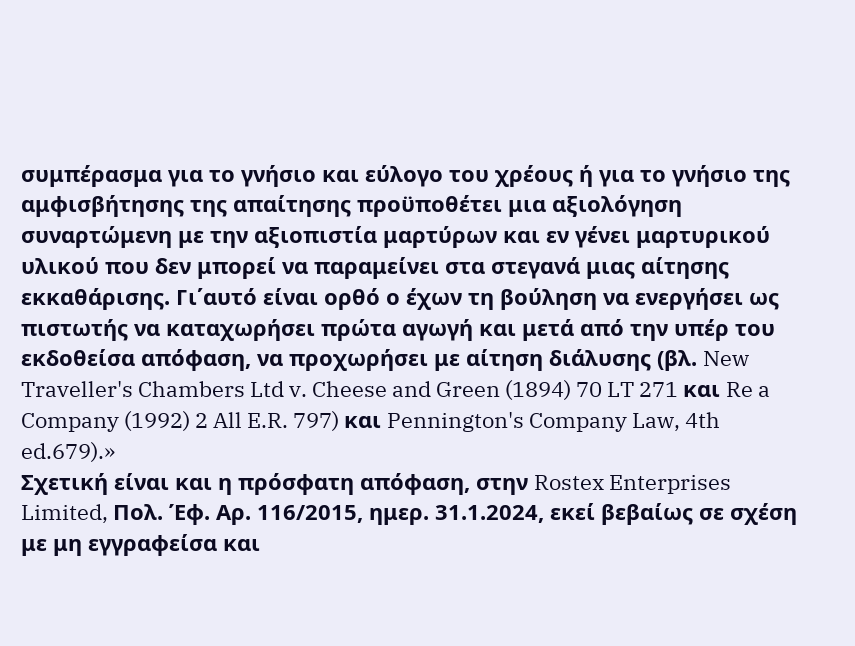συμπέρασμα για το γνήσιο και εύλογο του χρέους ή για το γνήσιο της αμφισβήτησης της απαίτησης προϋποθέτει μια αξιολόγηση συναρτώμενη με την αξιοπιστία μαρτύρων και εν γένει μαρτυρικού υλικού που δεν μπορεί να παραμείνει στα στεγανά μιας αίτησης εκκαθάρισης. Γι΄αυτό είναι ορθό ο έχων τη βούληση να ενεργήσει ως πιστωτής να καταχωρήσει πρώτα αγωγή και μετά από την υπέρ του εκδοθείσα απόφαση, να προχωρήσει με αίτηση διάλυσης (βλ. New Traveller's Chambers Ltd v. Cheese and Green (1894) 70 LT 271 και Re a Company (1992) 2 All E.R. 797) και Pennington's Company Law, 4th ed.679).»
Σχετική είναι και η πρόσφατη απόφαση, στην Rostex Enterprises Limited, Πολ. Έφ. Αρ. 116/2015, ημερ. 31.1.2024, εκεί βεβαίως σε σχέση με μη εγγραφείσα και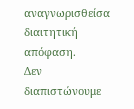αναγνωρισθείσα διαιτητική απόφαση.
Δεν διαπιστώνουμε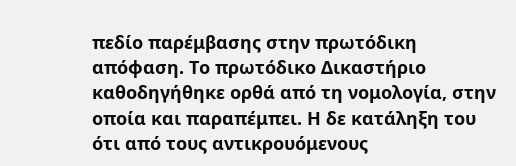πεδίο παρέμβασης στην πρωτόδικη απόφαση. Το πρωτόδικο Δικαστήριο καθοδηγήθηκε ορθά από τη νομολογία, στην οποία και παραπέμπει. Η δε κατάληξη του ότι από τους αντικρουόμενους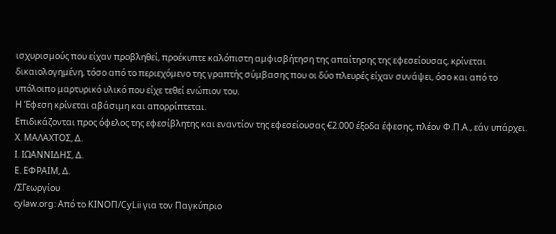ισχυρισμούς που είχαν προβληθεί, προέκυπτε καλόπιστη αμφισβήτηση της απαίτησης της εφεσείουσας, κρίνεται δικαιολογημένη, τόσο από το περιεχόμενο της γραπτής σύμβασης που οι δύο πλευρές είχαν συνάψει, όσο και από το υπόλοιπο μαρτυρικό υλικό που είχε τεθεί ενώπιον του.
Η Έφεση κρίνεται αβάσιμη και απορρίπτεται.
Επιδικάζονται προς όφελος της εφεσίβλητης και εναντίον της εφεσείουσας €2.000 έξοδα έφεσης, πλέον Φ.Π.Α., εάν υπάρχει.
Χ. ΜΑΛΑΧΤΟΣ, Δ.
Ι. ΙΩΑΝΝΙΔΗΣ, Δ.
Ε. ΕΦΡΑΙΜ, Δ.
/ΣΓεωργίου
cylaw.org: Από το ΚΙΝOΠ/CyLii για τον Παγκύπριο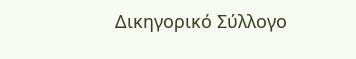Δικηγορικό Σύλλογο